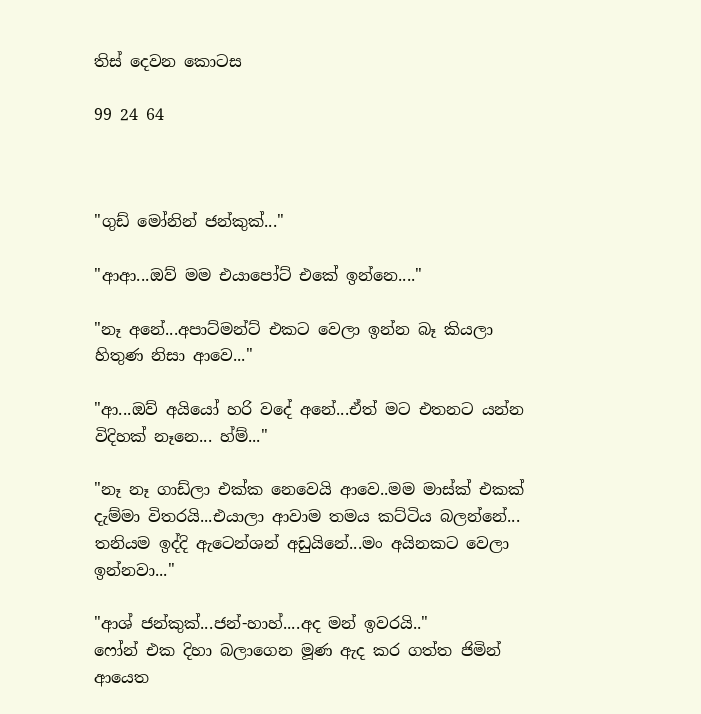තිස් දෙවන කොටස

99 24 64



"ගුඩ් මෝනින් ජන්කුක්..."

"ආආ...ඔව් මම එයාපෝට් එකේ ඉන්නෙ...."

"නෑ අනේ...අපාට්මන්ට් එකට වෙලා ඉන්න බෑ කියලා හිතුණ නිසා ආවෙ..."

"ආ...ඔව් අයියෝ හරි වදේ අනේ...ඒත් මට එතනට යන්න විදිහක් නෑනෙ... හ්ම්..."

"නෑ නෑ ගාඩ්ලා එක්ක නෙවෙයි ආවෙ..මම මාස්ක් එකක් දැම්මා විතරයි...එයාලා ආවාම තමය කට්ටිය බලන්නේ... තනියම ඉද්දි ඇටෙන්ශන් අඩුයිනේ...මං අයිනකට වෙලා ඉන්නවා..."

"ආශ් ජන්කුක්...ජන්-හාහ්....අද මන් ඉවරයි.."
ෆෝන් එක දිහා බලාගෙන මූණ ඇද කර ගත්ත ජිමින් ආයෙත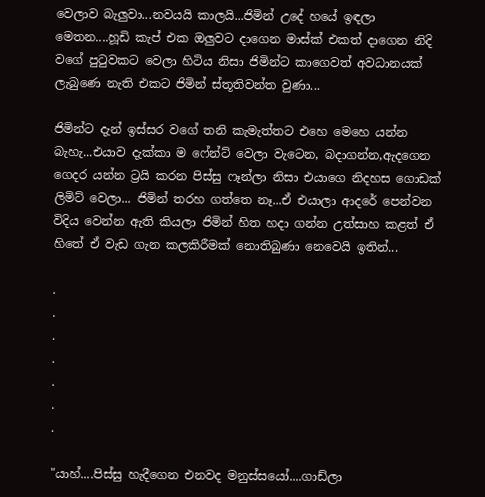වෙලාව බැලුවා...නවයයි කාලයි...ජිමින් උදේ හයේ ඉඳලා මෙතන....හූඩි කැප් එක ඔලුවට දාගෙන මාස්ක් එකත් දාගෙන නිදි වගේ පුටුවකට වෙලා හිටිය නිසා ජිමින්ට කාගෙවත් අවධානයක් ලැබුණෙ නැති එකට ජිමින් ස්තූතිවන්ත වුණා...

ජිමින්ට දැන් ඉස්සර වගේ තනි කැමැත්තට එහෙ මෙහෙ යන්න බැහැ...එයාව දැක්කා ම ෆේන්ට් වෙලා වැටෙන, බදාගන්න,ඇදගෙන ගෙදර යන්න ට්‍රයි කරන පිස්සු ෆෑන්ලා නිසා එයාගෙ නිදහස ගොඩක් ලිමිට් වෙලා... ජිමින් තරහ ගත්තෙ නෑ...ඒ එයාලා ආදරේ පෙන්වන විදිය වෙන්න ඇති කියලා ජිමින් හිත හදා ගන්න උත්සාහ කළත් ඒ හිතේ ඒ වැඩ ගැන කලකිරීමක් නොතිබුණා නෙවෙයි ඉතින්...

.
.
.
.
.
.
.

"යාහ්....පිස්සු හැදීගෙන එනවද මනුස්සයෝ....ගාඩ්ලා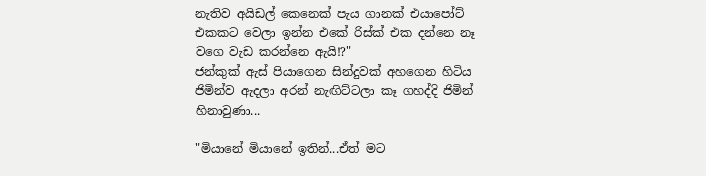නැතිව අයිඩල් කෙනෙක් පැය ගානක් එයාපෝට් එකකට වෙලා ඉන්න එකේ රිස්ක් එක දන්නෙ නෑ වගෙ වැඩ කරන්නෙ ඇයි!?"
ජන්කුක් ඇස් පියාගෙන සින්දුවක් අහගෙන හිටිය ජිමින්ව ඇදලා අරන් නැඟිට්ටලා කෑ ගහද්දි ජිමින් හිනාවුණා...

"මියානේ මියානේ ඉතින්...ඒත් මට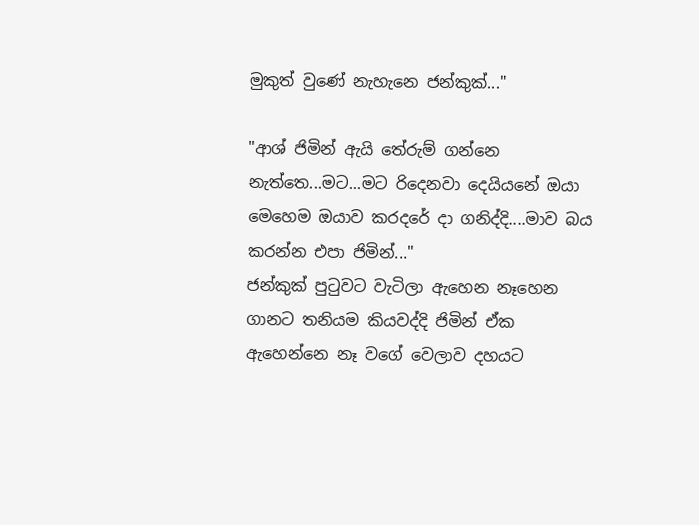මුකුත් වුණේ නැහැනෙ ජන්කුක්..."

"ආශ් ජිමින් ඇයි තේරුම් ගන්නෙ නැත්තෙ...මට...මට රිදෙනවා දෙයියනේ ඔයා මෙහෙම ඔයාව කරදරේ දා ගනිද්දි....මාව බය කරන්න එපා ජිමින්..."
ජන්කුක් පුටුවට වැටිලා ඇහෙන නෑහෙන ගානට තනියම කියවද්දි ජිමින් ඒක ඇහෙන්නෙ නෑ වගේ වෙලාව දහයට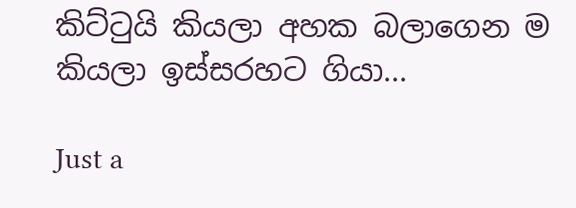කිට්ටුයි කියලා අහක බලාගෙන ම කියලා ඉස්සරහට ගියා...

Just a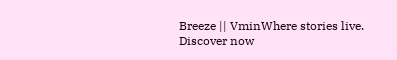Breeze || VminWhere stories live. Discover now